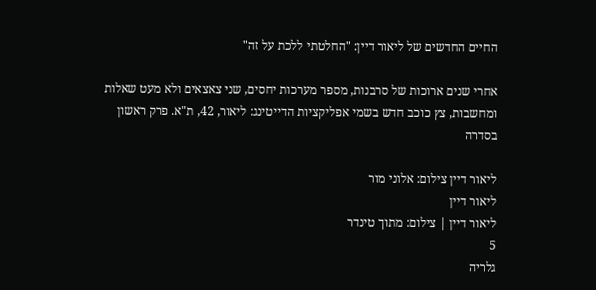החיים החדשים של ליאור דיין: "החלטתי ללכת על זה"

אחרי שנים ארוכות של סרבנות, מספר מערכות יחסים, שני צאצאים ולא מעט שאלות ומחשבות, צץ כוכב חדש בשמי אפליקציות הדייטינג: ליאור, 42, ת"א. פרק ראשון בסדרה

ליאור דיין צילום: אלוני מור
ליאור דיין
ליאור דיין | צילום: מתוך טינדר
5
גלריה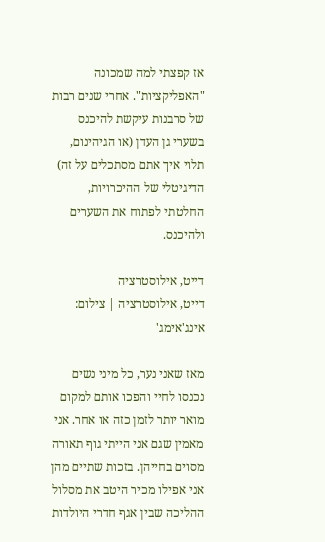אז קפצתי למה שמכונה "האפליקציות". אחרי שנים רבות של סרבנות עיקשת להיכנס בשערי גן העדן (או הגיהינום, תלוי איך אתם מסתכלים על זה) הדיגיטלי של ההיכרויות, החלטתי לפתוח את השערים ולהיכנס.

דייט, אילוסטרציה
דייט, אילוסטרציה | צילום: אינג'אימג'

מאז שאני נער, כל מיני נשים נכנסו לחיי והפכו אותם למקום מואר יותר לזמן כזה או אחר. אני מאמין שגם אני הייתי גוף תאורה מסוים בחייהן. בזכות שתיים מהן אני אפילו מכיר היטב את מסלול ההליכה שבין אגף חדרי היולדות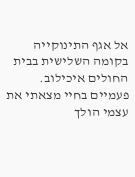אל אגף התינוקייה בקומה השלישית בבית החולים איכילוב. פעמיים בחיי מצאתי את עצמי הולך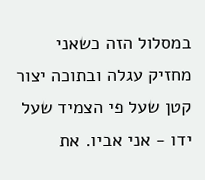במסלול הזה כשאני מחזיק עגלה ובתוכה יצור קטן שעל פי הצמיד שעל ידו - אני אביו. את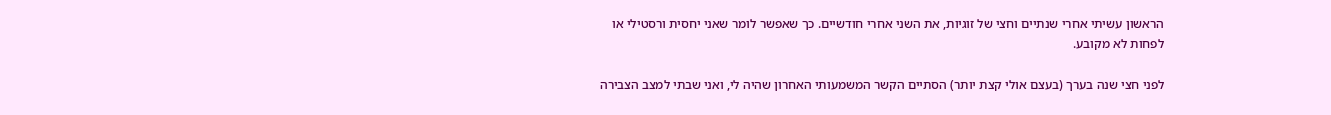הראשון עשיתי אחרי שנתיים וחצי של זוגיות, את השני אחרי חודשיים. כך שאפשר לומר שאני יחסית ורסטילי או לפחות לא מקובע.

לפני חצי שנה בערך (בעצם אולי קצת יותר) הסתיים הקשר המשמעותי האחרון שהיה לי, ואני שבתי למצב הצבירה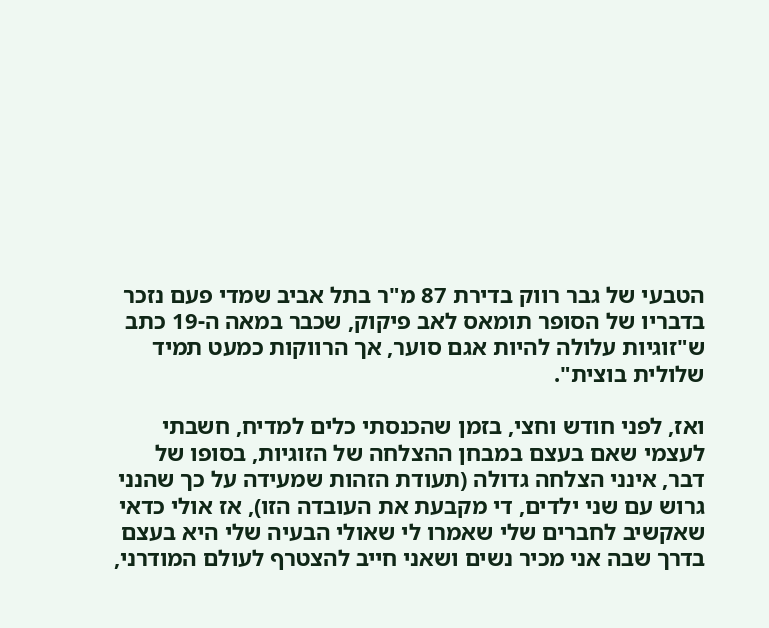הטבעי של גבר רווק בדירת 87 מ"ר בתל אביב שמדי פעם נזכר בדבריו של הסופר תומאס לאב פיקוק, שכבר במאה ה-19 כתב ש"זוגיות עלולה להיות אגם סוער, אך הרווקות כמעט תמיד שלולית בוצית".

ואז, לפני חודש וחצי, בזמן שהכנסתי כלים למדיח, חשבתי לעצמי שאם בעצם במבחן ההצלחה של הזוגיות, בסופו של דבר, אינני הצלחה גדולה (תעודת הזהות שמעידה על כך שהנני גרוש עם שני ילדים, די מקבעת את העובדה הזו), אז אולי כדאי שאקשיב לחברים שלי שאמרו לי שאולי הבעיה שלי היא בעצם בדרך שבה אני מכיר נשים ושאני חייב להצטרף לעולם המודרני,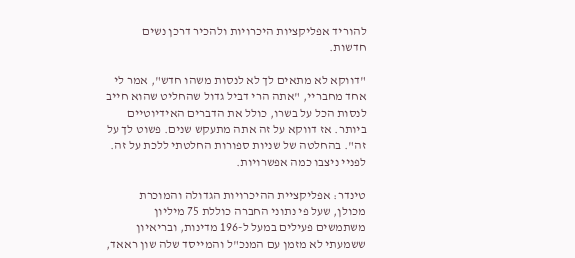להוריד אפליקציות היכרויות ולהכיר דרכן נשים חדשות.

"דווקא לא מתאים לך לא לנסות משהו חדש", אמר לי אחד מחבריי, "אתה הרי דביל גדול שהחליט שהוא חייב לנסות הכל על בשרו, כולל את הדברים האידיוטיים ביותר. אז דווקא על זה אתה מתעקש שנים. פשוט לך על זה". בהחלטה של שניות ספורות החלטתי ללכת על זה. לפניי ניצבו כמה אפשרויות.

טינדר: אפליקציית ההיכרויות הגדולה והמוכרת מכולן, שעל פי נתוני החברה כוללת 75 מיליון משתמשים פעילים במעל ל-196 מדינות, ובריאיון ששמעתי לא מזמן עם המנכ"ל והמייסד שלה שון ראאד,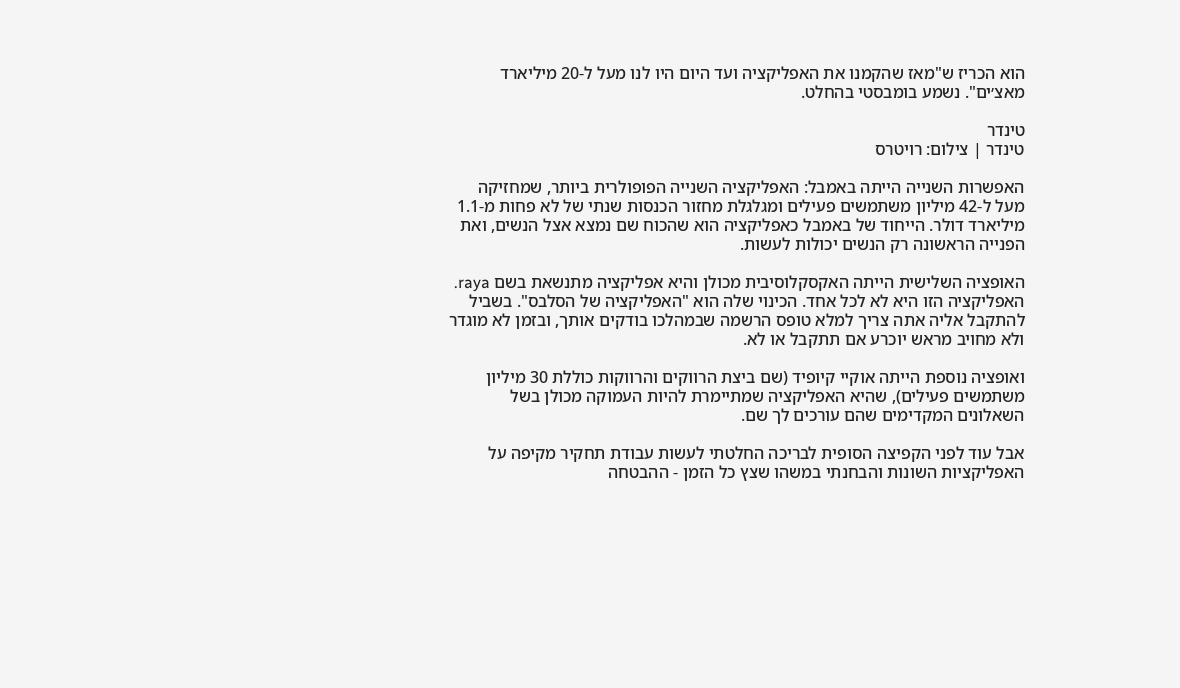הוא הכריז ש"מאז שהקמנו את האפליקציה ועד היום היו לנו מעל ל-20 מיליארד מאצ׳ים". נשמע בומבסטי בהחלט.

טינדר
טינדר | צילום: רויטרס

האפשרות השנייה הייתה באמבל: האפליקציה השנייה הפופולרית ביותר, שמחזיקה מעל ל-42 מיליון משתמשים פעילים ומגלגלת מחזור הכנסות שנתי של לא פחות מ-1.1 מיליארד דולר. הייחוד של באמבל כאפליקציה הוא שהכוח שם נמצא אצל הנשים, ואת הפנייה הראשונה רק הנשים יכולות לעשות.

האופציה השלישית הייתה האקסקלוסיבית מכולן והיא אפליקציה מתנשאת בשם raya. האפליקציה הזו היא לא לכל אחד. הכינוי שלה הוא "האפליקציה של הסלבס". בשביל להתקבל אליה אתה צריך למלא טופס הרשמה שבמהלכו בודקים אותך, ובזמן לא מוגדר ולא מחויב מראש יוכרע אם תתקבל או לא.

ואופציה נוספת הייתה אוקיי קיופיד (שם ביצת הרווקים והרווקות כוללת 30 מיליון משתמשים פעילים), שהיא האפליקציה שמתיימרת להיות העמוקה מכולן בשל השאלונים המקדימים שהם עורכים לך שם.

אבל עוד לפני הקפיצה הסופית לבריכה החלטתי לעשות עבודת תחקיר מקיפה על האפליקציות השונות והבחנתי במשהו שצץ כל הזמן - ההבטחה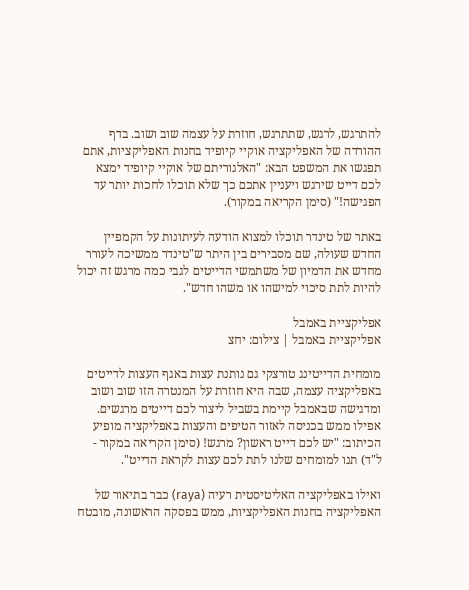להתרגש, לרגש, שתתרגש, חוזרת על עצמה שוב ושוב. בדף ההורדה של האפליקציה אוקיי קיופיד בחנות האפליקציות, אתם תפגשו את המשפט הבא: "האלגוריתם של אוקיי קיופיד ימצא לכם דייט שירגש ויעניין אתכם כך שלא תוכלו לחכות יותר עד הפגישה!" (סימן הקריאה במקור).

באתר של טינדר תוכלו למצוא הודעה לעיתונות על הקמפיין החדש שעולה, שם מסבירים בין היתר ש"טינדר ממשיכה לעורר מחדש את הדמיון של משתמשי הדייטים לגבי כמה מרגש זה יכול להיות לתת סיכוי למישהו או משהו חדש".

אפליקציית באמבל
אפליקציית באמבל | צילום: יחצ

מומחית הדייטינג טורצקי גם נותנת עצות באגף העצות לדייטים באפליקציה עצמה, שבה היא חוזרת על המנטרה הזו שוב ושוב ומדגישה שבאמבל קיימת בשביל ליצור לכם דייטים מרגשים. אפילו ממש בכניסה לאזור הטיפים והעצות באפליקציה מופיע הכיתוב: "יש לכם דייט ראשון? מרגש! (סימן הקריאה במקור - ל"ד) תנו למומחים שלנו לתת לכם עצות לקראת הדייט".

ואילו באפליקציה האליטיסטית רעיה (raya) כבר בתיאור של האפליקציה בחנות האפליקציות, ממש בפסקה הראשונה, מובטח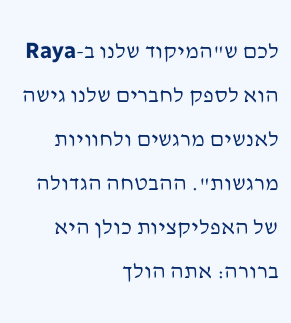לכם ש"המיקוד שלנו ב-Raya הוא לספק לחברים שלנו גישה לאנשים מרגשים ולחוויות מרגשות". ההבטחה הגדולה של האפליקציות כולן היא ברורה: אתה הולך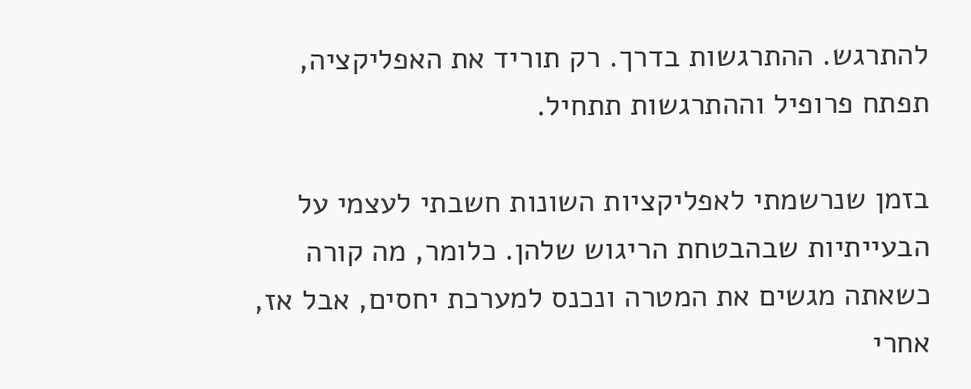להתרגש. ההתרגשות בדרך. רק תוריד את האפליקציה, תפתח פרופיל וההתרגשות תתחיל.

בזמן שנרשמתי לאפליקציות השונות חשבתי לעצמי על הבעייתיות שבהבטחת הריגוש שלהן. כלומר, מה קורה כשאתה מגשים את המטרה ונכנס למערכת יחסים, אבל אז, אחרי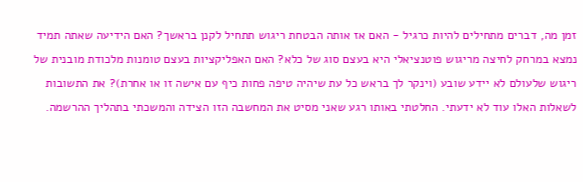זמן מה, דברים מתחילים להיות כרגיל - האם אז אותה הבטחת ריגוש תתחיל לקנן בראשך? האם הידיעה שאתה תמיד נמצא במרחק לחיצה מריגוש פוטנציאלי היא בעצם סוג של כלא? האם האפליקציות בעצם טומנות מלכודת מובנית של ריגוש שלעולם לא יידע שובע (וינקר לך בראש כל עת שיהיה טיפה פחות כיף עם אישה זו או אחרת)? את התשובות לשאלות האלו עוד לא ידעתי. החלטתי באותו רגע שאני מסיט את המחשבה הזו הצידה והמשכתי בתהליך ההרשמה.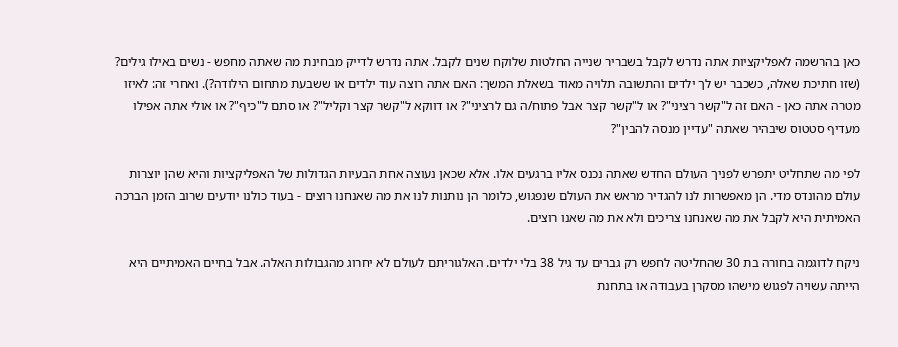כאן בהרשמה לאפליקציות אתה נדרש לקבל בשבריר שנייה החלטות שלוקח שנים לקבל. אתה נדרש לדייק מבחינת מה שאתה מחפש - נשים באילו גילים? (שזו חתיכת שאלה, כשכבר יש לך ילדים והתשובה תלויה מאוד בשאלת המשך: האם אתה רוצה עוד ילדים או ששבעת מתחום הילודה?). ואחרי זה: לאיזו מטרה אתה כאן - האם זה ל"קשר רציני"? או ל"קשר קצר אבל פתוח/ה גם לרציני"? או דווקא ל"קשר קצר וקליל"? או סתם ל"כיף"? או אולי אתה אפילו מעדיף סטטוס שיבהיר שאתה "עדיין מנסה להבין"?

לפי מה שתחליט יתפרש לפניך העולם החדש שאתה נכנס אליו ברגעים אלו. אלא שכאן נעוצה אחת הבעיות הגדולות של האפליקציות והיא שהן יוצרות עולם מהונדס מדי. הן מאפשרות לנו להגדיר מראש את העולם שנפגוש, כלומר הן נותנות לנו את מה שאנחנו רוצים - בעוד כולנו יודעים שרוב הזמן הברכה האמיתית היא לקבל את מה שאנחנו צריכים ולא את מה שאנו רוצים.

ניקח לדוגמה בחורה בת 30 שהחליטה לחפש רק גברים עד גיל 38 בלי ילדים. האלגוריתם לעולם לא יחרוג מהגבולות האלה. אבל בחיים האמיתיים היא הייתה עשויה לפגוש מישהו מסקרן בעבודה או בתחנת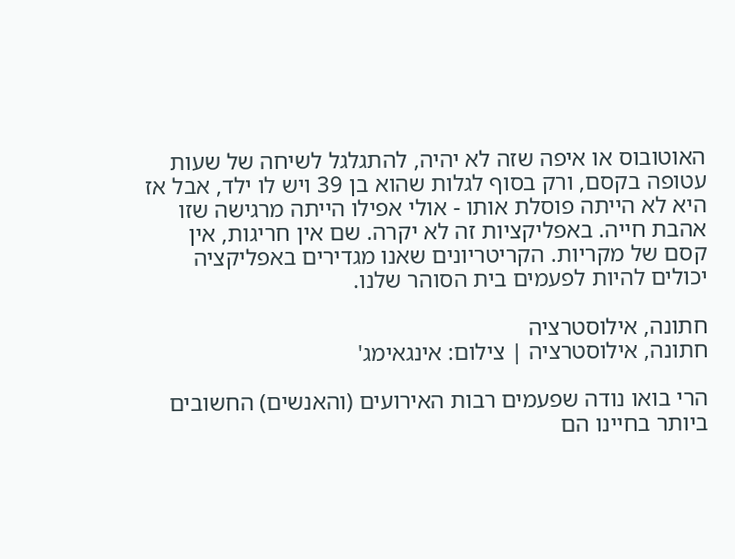האוטובוס או איפה שזה לא יהיה, להתגלגל לשיחה של שעות עטופה בקסם, ורק בסוף לגלות שהוא בן 39 ויש לו ילד, אבל אז היא לא הייתה פוסלת אותו - אולי אפילו הייתה מרגישה שזו אהבת חייה. באפליקציות זה לא יקרה. שם אין חריגות, אין קסם של מקריות. הקריטריונים שאנו מגדירים באפליקציה יכולים להיות לפעמים בית הסוהר שלנו.

חתונה, אילוסטרציה
חתונה, אילוסטרציה | צילום: אינגאימג'

הרי בואו נודה שפעמים רבות האירועים (והאנשים) החשובים ביותר בחיינו הם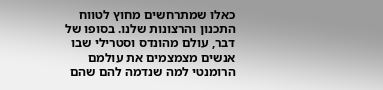כאלו שמתרחשים מחוץ לטווח התכנון והרצונות שלנו. בסופו של דבר, עולם מהונדס וסטרילי שבו אנשים מצמצמים את עולמם הרומנטי למה שנדמה להם שהם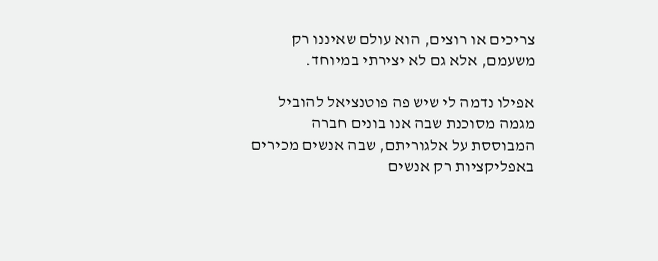צריכים או רוצים, הוא עולם שאיננו רק משעמם, אלא גם לא יצירתי במיוחד.

אפילו נדמה לי שיש פה פוטנציאל להוביל מגמה מסוכנת שבה אנו בונים חברה המבוססת על אלגוריתם, שבה אנשים מכירים באפליקציות רק אנשים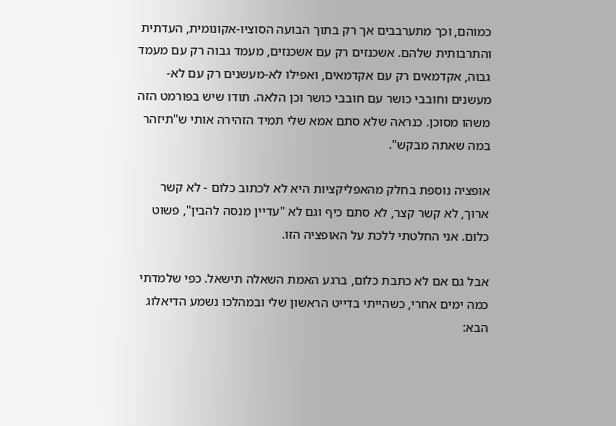כמוהם, וכך מתערבבים אך רק בתוך הבועה הסוציו-אקונומית, העדתית והתרבותית שלהם. אשכנזים רק עם אשכנזים, מעמד גבוה רק עם מעמד גבוה, אקדמאים רק עם אקדמאים, ואפילו לא-מעשנים רק עם לא-מעשנים וחובבי כושר עם חובבי כושר וכן הלאה. תודו שיש בפורמט הזה משהו מסוכן. כנראה שלא סתם אמא שלי תמיד הזהירה אותי ש"תיזהר במה שאתה מבקש".

אופציה נוספת בחלק מהאפליקציות היא לא לכתוב כלום - לא קשר ארוך, לא קשר קצר, לא סתם כיף וגם לא "עדיין מנסה להבין", פשוט כלום. אני החלטתי ללכת על האופציה הזו.

אבל גם אם לא כתבת כלום, ברגע האמת השאלה תישאל. כפי שלמדתי כמה ימים אחרי, כשהייתי בדייט הראשון שלי ובמהלכו נשמע הדיאלוג הבא: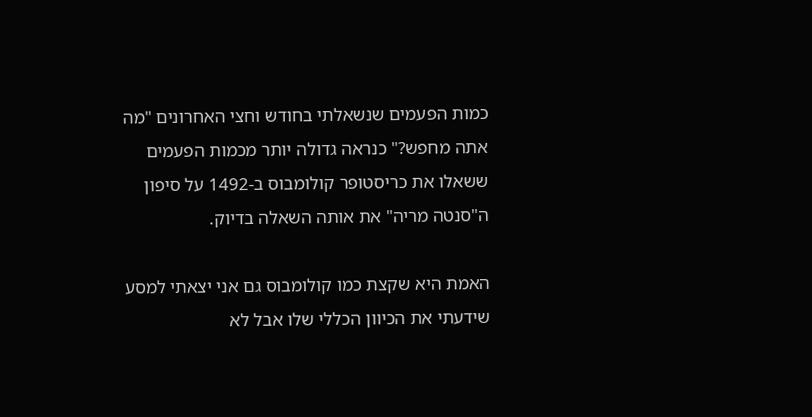כמות הפעמים שנשאלתי בחודש וחצי האחרונים "מה אתה מחפש?" כנראה גדולה יותר מכמות הפעמים ששאלו את כריסטופר קולומבוס ב-1492 על סיפון ה"סנטה מריה" את אותה השאלה בדיוק.

האמת היא שקצת כמו קולומבוס גם אני יצאתי למסע שידעתי את הכיוון הכללי שלו אבל לא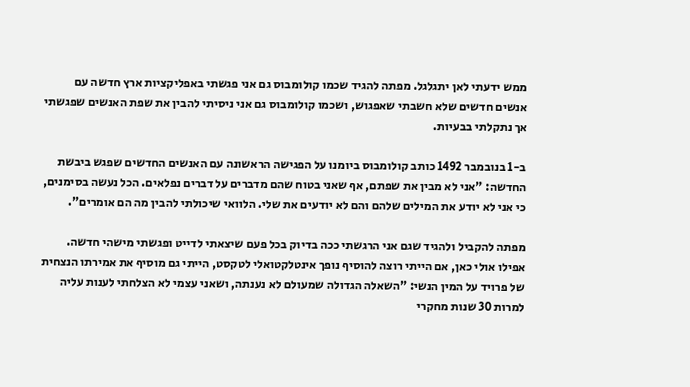ממש ידעתי לאן יתגלגל. מפתה להגיד שכמו קולומבוס גם אני פגשתי באפליקציות ארץ חדשה עם אנשים חדשים שלא חשבתי שאפגוש, ושכמו קולומבוס גם אני ניסיתי להבין את שפת האנשים שפגשתי אך נתקלתי בבעיות.

ב-1 בנובמבר 1492 כותב קולומבוס ביומנו על הפגישה הראשונה עם האנשים החדשים שפגש ביבשת החדשה: "אני לא מבין את שפתם, אף שאני בטוח שהם מדברים על דברים נפלאים. הכל נעשה בסימנים, כי אני לא יודע את המילים שלהם והם לא יודעים את שלי. הלוואי שיכולתי להבין מה הם אומרים".

מפתה להקביל ולהגיד שגם אני הרגשתי ככה בדיוק בכל פעם שיצאתי לדייט ופגשתי מישהי חדשה. אפילו אולי כאן, אם הייתי רוצה להוסיף נופך אינטלקטואלי לטקסט, הייתי גם מוסיף את אמירתו הנצחית של פרויד על המין הנשי: "השאלה הגדולה שמעולם לא נענתה, ושאני עצמי לא הצלחתי לענות עליה למרות 30 שנות מחקרי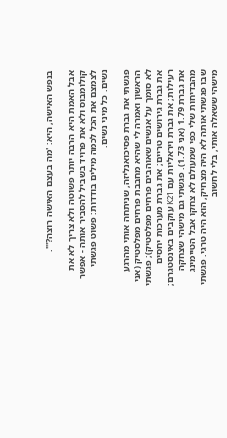בנפש האישה, היא: 'מה בעצם האישה רוצה?'".

אבל האמת היא הרבה יותר פשוטה ולא צריך לא את קולומבוס ולא את פרויד בשביל להסביר אותה - אפשר לצמצם את הכל לכמה מילים בודדות: פשוט פגשתי נשים. כל מיני נשים.

פגשתי את גברת פסיכואנליזה, שניתחה אותי מהרגע הראשון ואמרה לי שהיא מחבבת פרחים מפלסטיק (אני לא סומך על אנשים שאוהבים פרחים מפלסטיק); פגשתי את גברת גירושים טריים; את גברת מערכות יחסים רעילות; את גברת ויראליות עם K21 עוקבים באינסטגרם; את גברת 1.79 (אני 1.73). פגשתי גם מישהי שצחקה מהבדיחות שלי כפי שמעולם לא צחקו אבל הטיימינג שבו פגשתי אותה לא היה מצחיק, הוא היה טרגי. פגשתי מישהי ששאלה אותי, בלי לחשוב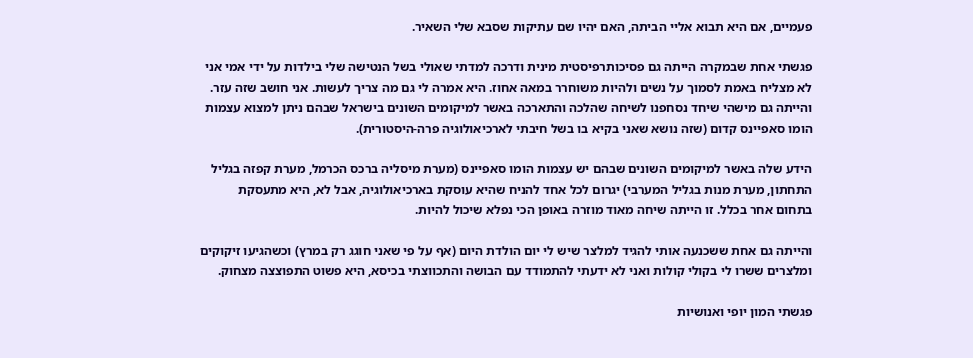פעמיים, אם היא תבוא אליי הביתה, האם יהיו שם עתיקות שסבא שלי השאיר.

פגשתי אחת שבמקרה הייתה גם פסיכותרפיסטית מינית ודרכה למדתי שאולי בשל הנטישה שלי בילדות על ידי אמי אני לא מצליח באמת לסמוך על נשים ולהיות משוחרר במאה אחוז. היא אמרה לי גם מה צריך לעשות. אני חושב שזה עזר. והייתה גם מישהי שיחד נסחפנו לשיחה שהלכה והתארכה באשר למיקומים השונים בישראל שבהם ניתן למצוא עצמות הומו סאפיינס קדום (שזה נושא שאני בקיא בו בשל חיבתי לארכיאולוגיה פרה-היסטורית).

הידע שלה באשר למיקומים השונים שבהם יש עצמות הומו סאפיינס (מערת מיסליה ברכס הכרמל, מערת קפזה בגליל התחתון, מערת מנות בגליל המערבי) יגרום לכל אחד להניח שהיא עוסקת בארכיאולוגיה, אבל לא, היא מתעסקת בתחום אחר בכלל. זו הייתה שיחה מאוד מוזרה באופן הכי נפלא שיכול להיות.

והייתה גם אחת ששכנעה אותי להגיד למלצר שיש לי יום הולדת היום (אף על פי שאני חוגג רק במרץ) וכשהגיעו זיקוקים ומלצרים ששרו לי בקולי קולות ואני לא ידעתי להתמודד עם הבושה והתכווצתי בכיסא, היא פשוט התפוצצה מצחוק.

פגשתי המון יופי ואנושיות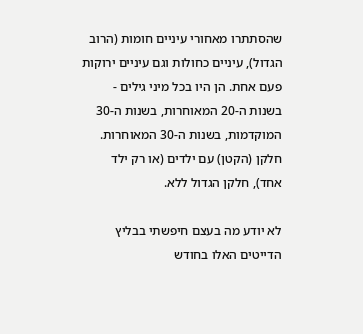שהסתתרו מאחורי עיניים חומות (הרוב הגדול), עיניים כחולות וגם עיניים ירוקות פעם אחת. הן היו בכל מיני גילים - בשנות ה-20 המאוחרות, בשנות ה-30 המוקדמות, בשנות ה-30 המאוחרות. חלקן (הקטן) עם ילדים (או רק ילד אחד), חלקן הגדול ללא.

לא יודע מה בעצם חיפשתי בבליץ הדייטים האלו בחודש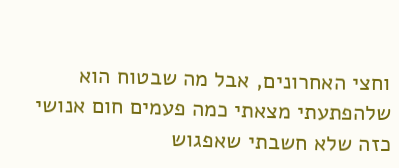וחצי האחרונים, אבל מה שבטוח הוא שלהפתעתי מצאתי כמה פעמים חום אנושי כזה שלא חשבתי שאפגוש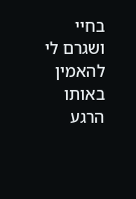בחיי ושגרם לי להאמין באותו הרגע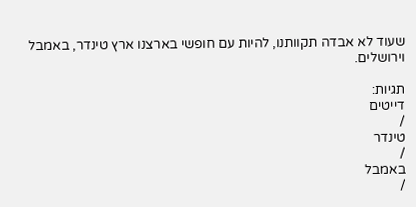שעוד לא אבדה תקוותנו, להיות עם חופשי בארצנו ארץ טינדר, באמבל וירושלים.

תגיות:
דייטים
/
טינדר
/
באמבל
/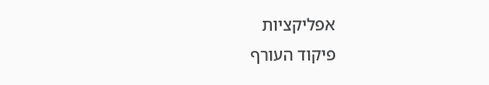אפליקציות
פיקוד העורף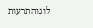לוגוהתרעות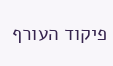פיקוד העורף